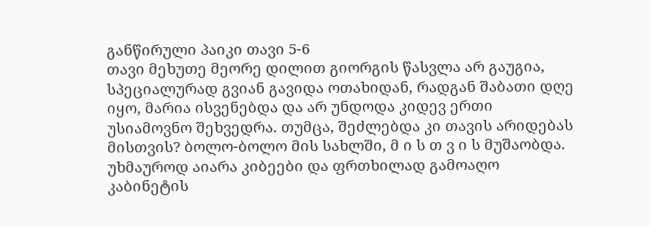განწირული პაიკი თავი 5-6
თავი მეხუთე მეორე დილით გიორგის წასვლა არ გაუგია, სპეციალურად გვიან გავიდა ოთახიდან, რადგან შაბათი დღე იყო, მარია ისვენებდა და არ უნდოდა კიდევ ერთი უსიამოვნო შეხვედრა. თუმცა, შეძლებდა კი თავის არიდებას მისთვის? ბოლო-ბოლო მის სახლში, მ ი ს თ ვ ი ს მუშაობდა. უხმაუროდ აიარა კიბეები და ფრთხილად გამოაღო კაბინეტის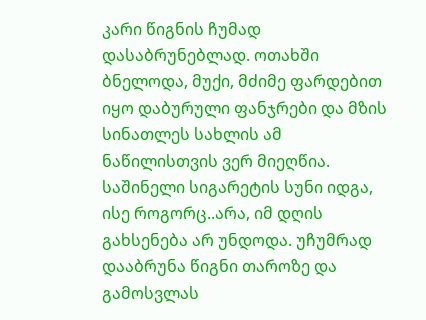კარი წიგნის ჩუმად დასაბრუნებლად. ოთახში ბნელოდა, მუქი, მძიმე ფარდებით იყო დაბურული ფანჯრები და მზის სინათლეს სახლის ამ ნაწილისთვის ვერ მიეღწია. საშინელი სიგარეტის სუნი იდგა, ისე როგორც..არა, იმ დღის გახსენება არ უნდოდა. უჩუმრად დააბრუნა წიგნი თაროზე და გამოსვლას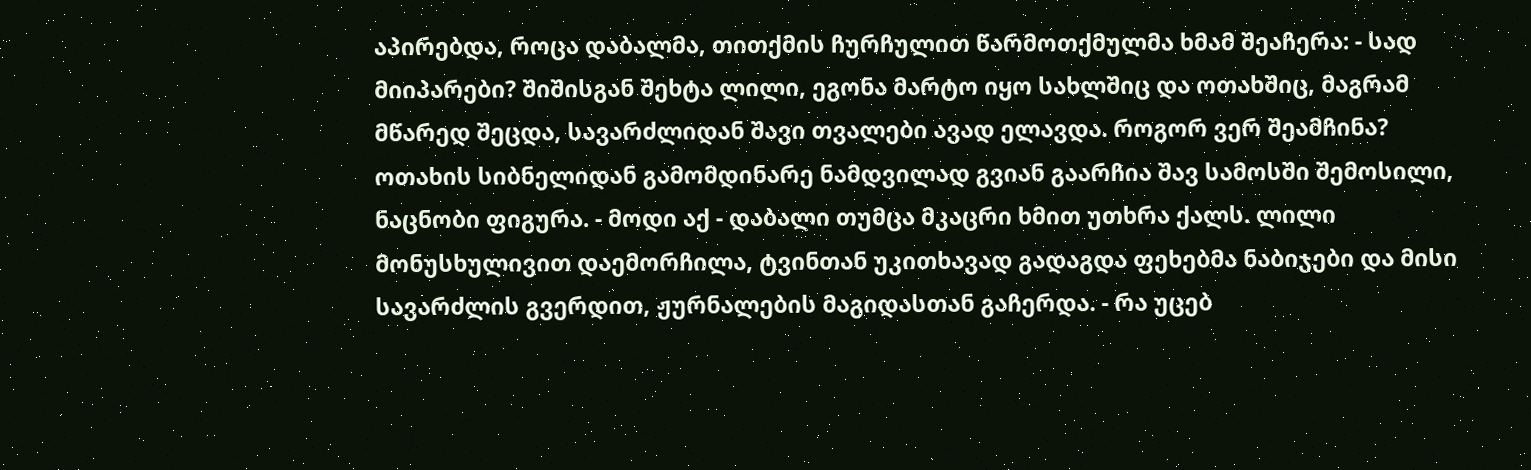აპირებდა, როცა დაბალმა, თითქმის ჩურჩულით წარმოთქმულმა ხმამ შეაჩერა: - სად მიიპარები? შიშისგან შეხტა ლილი, ეგონა მარტო იყო სახლშიც და ოთახშიც, მაგრამ მწარედ შეცდა, სავარძლიდან შავი თვალები ავად ელავდა. როგორ ვერ შეამჩინა? ოთახის სიბნელიდან გამომდინარე ნამდვილად გვიან გაარჩია შავ სამოსში შემოსილი, ნაცნობი ფიგურა. - მოდი აქ - დაბალი თუმცა მკაცრი ხმით უთხრა ქალს. ლილი მონუსხულივით დაემორჩილა, ტვინთან უკითხავად გადაგდა ფეხებმა ნაბიჯები და მისი სავარძლის გვერდით, ჟურნალების მაგიდასთან გაჩერდა. - რა უცებ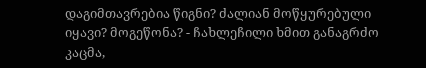დაგიმთავრებია წიგნი? ძალიან მოწყურებული იყავი? მოგეწონა? - ჩახლეჩილი ხმით განაგრძო კაცმა,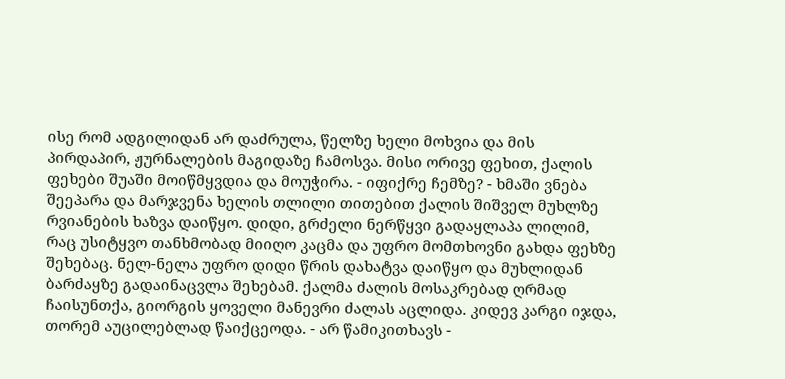ისე რომ ადგილიდან არ დაძრულა, წელზე ხელი მოხვია და მის პირდაპირ, ჟურნალების მაგიდაზე ჩამოსვა. მისი ორივე ფეხით, ქალის ფეხები შუაში მოიწმყვდია და მოუჭირა. - იფიქრე ჩემზე? - ხმაში ვნება შეეპარა და მარჯვენა ხელის თლილი თითებით ქალის შიშველ მუხლზე რვიანების ხაზვა დაიწყო. დიდი, გრძელი ნერწყვი გადაყლაპა ლილიმ, რაც უსიტყვო თანხმობად მიიღო კაცმა და უფრო მომთხოვნი გახდა ფეხზე შეხებაც. ნელ-ნელა უფრო დიდი წრის დახატვა დაიწყო და მუხლიდან ბარძაყზე გადაინაცვლა შეხებამ. ქალმა ძალის მოსაკრებად ღრმად ჩაისუნთქა, გიორგის ყოველი მანევრი ძალას აცლიდა. კიდევ კარგი იჯდა, თორემ აუცილებლად წაიქცეოდა. - არ წამიკითხავს -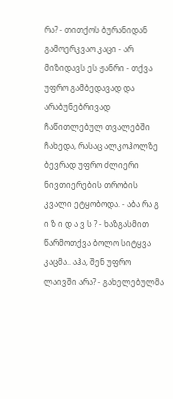რა? - თითქოს ბურანიდან გამოერკვაო კაცი - არ მიზიდავს ეს ჟანრი - თქვა უფრო გამბედავად და არაბუნებრივად ჩაწითლებულ თვალებში ჩახედა, რასაც ალკოჰოლზე ბევრად უფრო ძლიერი ნივთიერების თრობის კვალი ეტყობოდა. - აბა რა გ ი ზ ი დ ა ვ ს ? - ხაზგასმით წარმოთქვა ბოლო სიტყვა კაცმა.. აჰა, შენ უფრო ლაივში არა? - გახელებულმა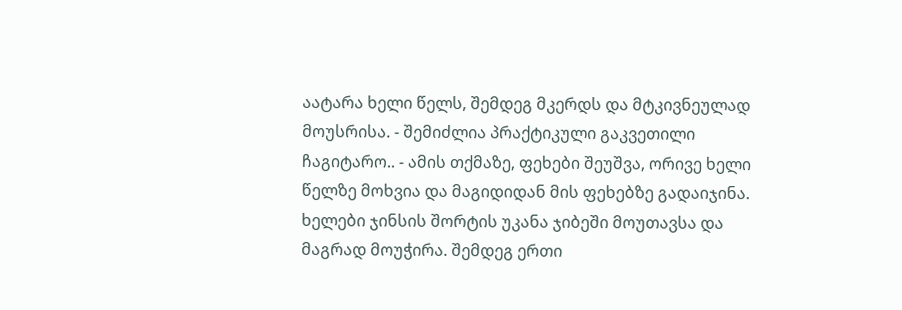აატარა ხელი წელს, შემდეგ მკერდს და მტკივნეულად მოუსრისა. - შემიძლია პრაქტიკული გაკვეთილი ჩაგიტარო.. - ამის თქმაზე, ფეხები შეუშვა, ორივე ხელი წელზე მოხვია და მაგიდიდან მის ფეხებზე გადაიჯინა. ხელები ჯინსის შორტის უკანა ჯიბეში მოუთავსა და მაგრად მოუჭირა. შემდეგ ერთი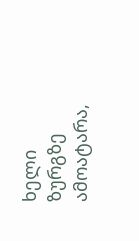ხელი ზურგზე ამოატარა,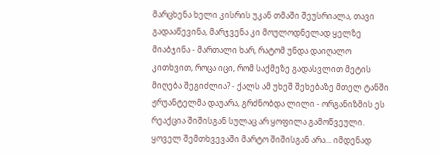მარცხენა ხელი კისრის უკან თმაში შეუსრიალა, თავი გადააწევინა, მარჯვენა კი მოულოდნელად ყელზე მიაბჯინა - მართალი ხარ, რატომ უნდა დაიღალო კითხვით, როცა იცი, რომ საქმეზე გადასვლით მეტის მიღება შეგიძლია? - ქალს ამ უხეშ შეხებაზე მთელ ტანში ჟრუანტელმა დაუარა, გრძნობდა ლილი - ორგანიზმის ეს რეაქცია შიშისგან სულაც არ ყოფილა გამოწვეული. ყოველ შემთხვევაში მარტო შიშისგან არა... იმდენად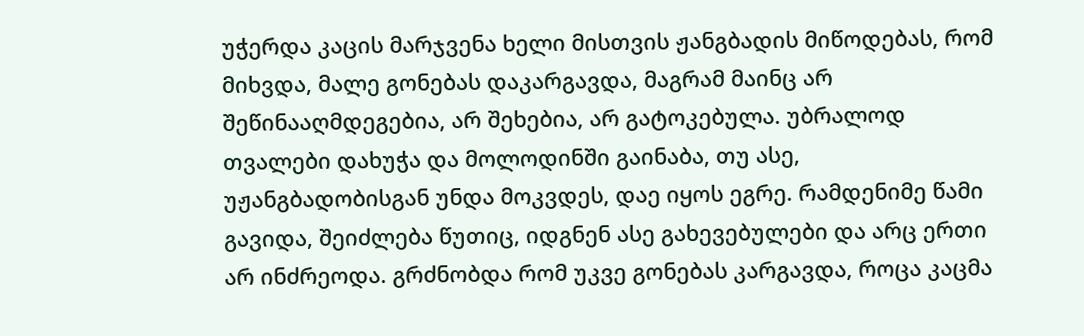უჭერდა კაცის მარჯვენა ხელი მისთვის ჟანგბადის მიწოდებას, რომ მიხვდა, მალე გონებას დაკარგავდა, მაგრამ მაინც არ შეწინააღმდეგებია, არ შეხებია, არ გატოკებულა. უბრალოდ თვალები დახუჭა და მოლოდინში გაინაბა, თუ ასე, უჟანგბადობისგან უნდა მოკვდეს, დაე იყოს ეგრე. რამდენიმე წამი გავიდა, შეიძლება წუთიც, იდგნენ ასე გახევებულები და არც ერთი არ ინძრეოდა. გრძნობდა რომ უკვე გონებას კარგავდა, როცა კაცმა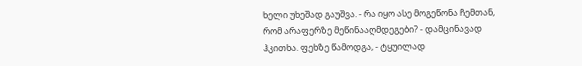ხელი უხეშად გაუშვა. - რა იყო ასე მოგეწონა ჩემთან, რომ არაფერზე მეწინააღმდეგები? - დამცინავად ჰკითხა. ფეხზე წამოდგა, - ტყუილად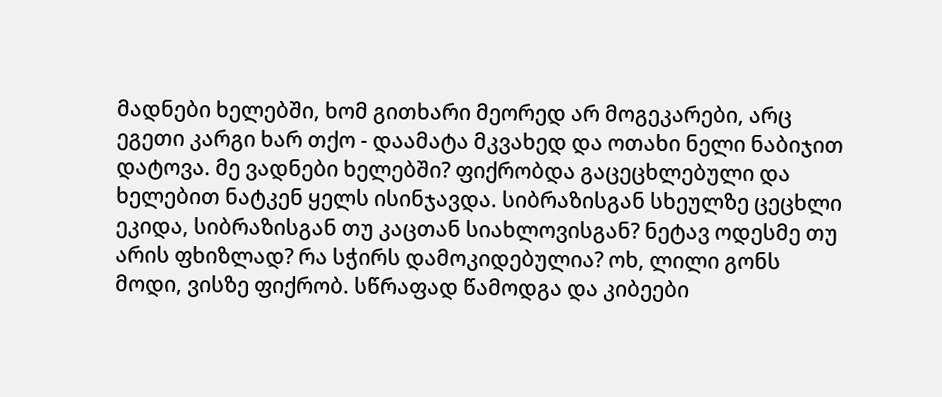მადნები ხელებში, ხომ გითხარი მეორედ არ მოგეკარები, არც ეგეთი კარგი ხარ თქო - დაამატა მკვახედ და ოთახი ნელი ნაბიჯით დატოვა. მე ვადნები ხელებში? ფიქრობდა გაცეცხლებული და ხელებით ნატკენ ყელს ისინჯავდა. სიბრაზისგან სხეულზე ცეცხლი ეკიდა, სიბრაზისგან თუ კაცთან სიახლოვისგან? ნეტავ ოდესმე თუ არის ფხიზლად? რა სჭირს დამოკიდებულია? ოხ, ლილი გონს მოდი, ვისზე ფიქრობ. სწრაფად წამოდგა და კიბეები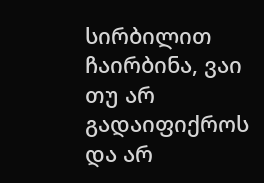სირბილით ჩაირბინა, ვაი თუ არ გადაიფიქროს და არ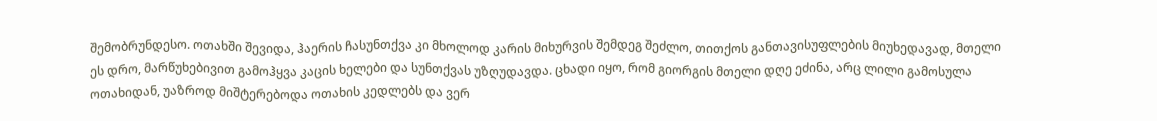შემობრუნდესო. ოთახში შევიდა, ჰაერის ჩასუნთქვა კი მხოლოდ კარის მიხურვის შემდეგ შეძლო, თითქოს განთავისუფლების მიუხედავად, მთელი ეს დრო, მარწუხებივით გამოჰყვა კაცის ხელები და სუნთქვას უზღუდავდა. ცხადი იყო, რომ გიორგის მთელი დღე ეძინა, არც ლილი გამოსულა ოთახიდან, უაზროდ მიშტერებოდა ოთახის კედლებს და ვერ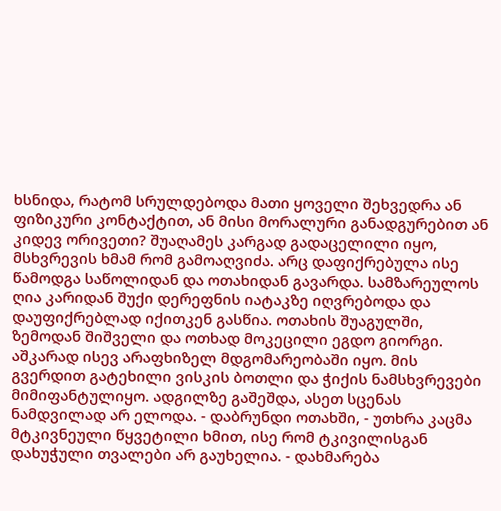ხსნიდა, რატომ სრულდებოდა მათი ყოველი შეხვედრა ან ფიზიკური კონტაქტით, ან მისი მორალური განადგურებით ან კიდევ ორივეთი? შუაღამეს კარგად გადაცელილი იყო, მსხვრევის ხმამ რომ გამოაღვიძა. არც დაფიქრებულა ისე წამოდგა საწოლიდან და ოთახიდან გავარდა. სამზარეულოს ღია კარიდან შუქი დერეფნის იატაკზე იღვრებოდა და დაუფიქრებლად იქითკენ გასწია. ოთახის შუაგულში, ზემოდან შიშველი და ოთხად მოკეცილი ეგდო გიორგი. აშკარად ისევ არაფხიზელ მდგომარეობაში იყო. მის გვერდით გატეხილი ვისკის ბოთლი და ჭიქის ნამსხვრევები მიმიფანტულიყო. ადგილზე გაშეშდა, ასეთ სცენას ნამდვილად არ ელოდა. - დაბრუნდი ოთახში, - უთხრა კაცმა მტკივნეული წყვეტილი ხმით, ისე რომ ტკივილისგან დახუჭული თვალები არ გაუხელია. - დახმარება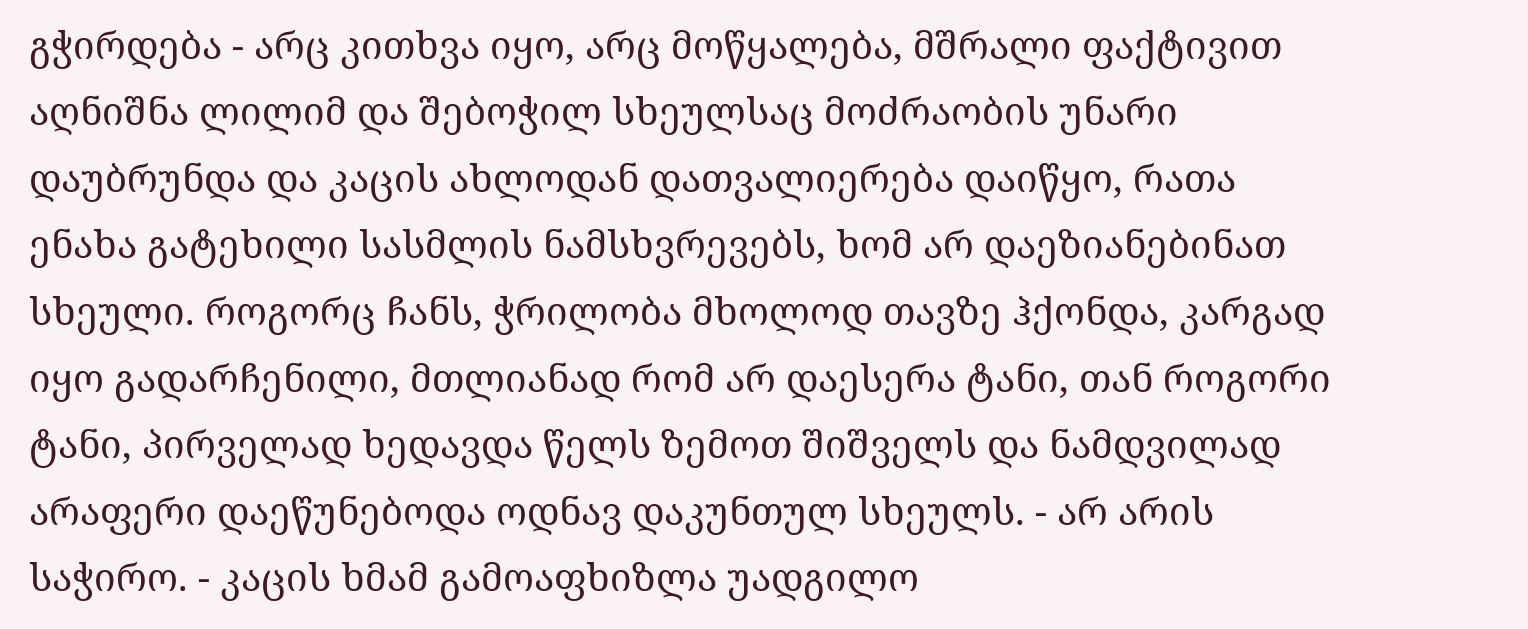გჭირდება - არც კითხვა იყო, არც მოწყალება, მშრალი ფაქტივით აღნიშნა ლილიმ და შებოჭილ სხეულსაც მოძრაობის უნარი დაუბრუნდა და კაცის ახლოდან დათვალიერება დაიწყო, რათა ენახა გატეხილი სასმლის ნამსხვრევებს, ხომ არ დაეზიანებინათ სხეული. როგორც ჩანს, ჭრილობა მხოლოდ თავზე ჰქონდა, კარგად იყო გადარჩენილი, მთლიანად რომ არ დაესერა ტანი, თან როგორი ტანი, პირველად ხედავდა წელს ზემოთ შიშველს და ნამდვილად არაფერი დაეწუნებოდა ოდნავ დაკუნთულ სხეულს. - არ არის საჭირო. - კაცის ხმამ გამოაფხიზლა უადგილო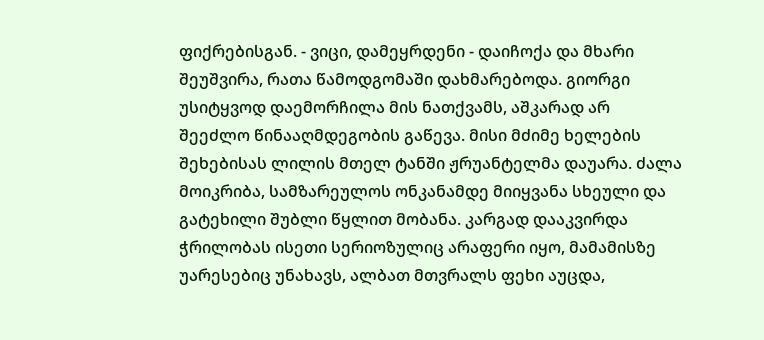ფიქრებისგან. - ვიცი, დამეყრდენი - დაიჩოქა და მხარი შეუშვირა, რათა წამოდგომაში დახმარებოდა. გიორგი უსიტყვოდ დაემორჩილა მის ნათქვამს, აშკარად არ შეეძლო წინააღმდეგობის გაწევა. მისი მძიმე ხელების შეხებისას ლილის მთელ ტანში ჟრუანტელმა დაუარა. ძალა მოიკრიბა, სამზარეულოს ონკანამდე მიიყვანა სხეული და გატეხილი შუბლი წყლით მობანა. კარგად დააკვირდა ჭრილობას ისეთი სერიოზულიც არაფერი იყო, მამამისზე უარესებიც უნახავს, ალბათ მთვრალს ფეხი აუცდა,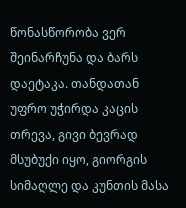წონასწორობა ვერ შეინარჩუნა და ბარს დაეტაკა. თანდათან უფრო უჭირდა კაცის თრევა, გივი ბევრად მსუბუქი იყო, გიორგის სიმაღლე და კუნთის მასა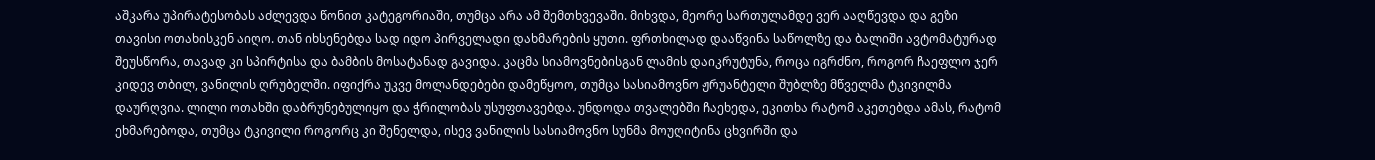აშკარა უპირატესობას აძლევდა წონით კატეგორიაში, თუმცა არა ამ შემთხვევაში. მიხვდა, მეორე სართულამდე ვერ ააღწევდა და გეზი თავისი ოთახისკენ აიღო. თან იხსენებდა სად იდო პირველადი დახმარების ყუთი. ფრთხილად დააწვინა საწოლზე და ბალიში ავტომატურად შეუსწორა, თავად კი სპირტისა და ბამბის მოსატანად გავიდა. კაცმა სიამოვნებისგან ლამის დაიკრუტუნა, როცა იგრძნო, როგორ ჩაეფლო ჯერ კიდევ თბილ, ვანილის ღრუბელში. იფიქრა უკვე მოლანდებები დამეწყოო, თუმცა სასიამოვნო ჟრუანტელი შუბლზე მწველმა ტკივილმა დაურღვია. ლილი ოთახში დაბრუნებულიყო და ჭრილობას უსუფთავებდა. უნდოდა თვალებში ჩაეხედა, ეკითხა რატომ აკეთებდა ამას, რატომ ეხმარებოდა, თუმცა ტკივილი როგორც კი შენელდა, ისევ ვანილის სასიამოვნო სუნმა მოუღიტინა ცხვირში და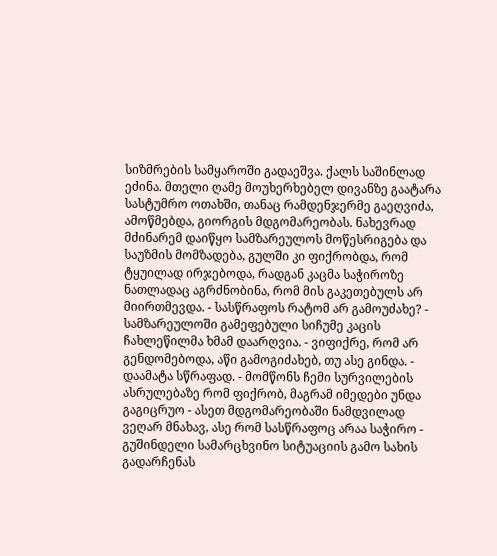სიზმრების სამყაროში გადაეშვა. ქალს საშინლად ეძინა. მთელი ღამე მოუხერხებელ დივანზე გაატარა სასტუმრო ოთახში, თანაც რამდენჯერმე გაეღვიძა, ამოწმებდა, გიორგის მდგომარეობას. ნახევრად მძინარემ დაიწყო სამზარეულოს მოწესრიგება და საუზმის მომზადება, გულში კი ფიქრობდა, რომ ტყუილად ირჯებოდა, რადგან კაცმა საჭიროზე ნათლადაც აგრძნობინა, რომ მის გაკეთებულს არ მიირთმევდა. - სასწრაფოს რატომ არ გამოუძახე? - სამზარეულოში გამეფებული სიჩუმე კაცის ჩახლეწილმა ხმამ დაარღვია. - ვიფიქრე, რომ არ გენდომებოდა, აწი გამოგიძახებ, თუ ასე გინდა. - დაამატა სწრაფად. - მომწონს ჩემი სურვილების ასრულებაზე რომ ფიქრობ, მაგრამ იმედები უნდა გაგიცრუო - ასეთ მდგომარეობაში ნამდვილად ვეღარ მნახავ, ასე რომ სასწრაფოც არაა საჭირო - გუშინდელი სამარცხვინო სიტუაციის გამო სახის გადარჩენას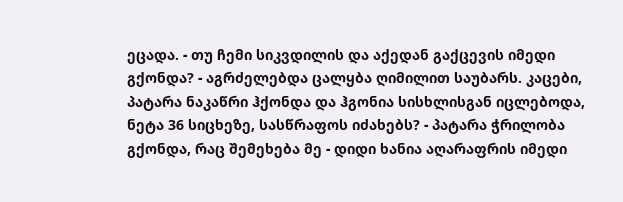ეცადა. - თუ ჩემი სიკვდილის და აქედან გაქცევის იმედი გქონდა? - აგრძელებდა ცალყბა ღიმილით საუბარს. კაცები, პატარა ნაკაწრი ჰქონდა და ჰგონია სისხლისგან იცლებოდა, ნეტა 36 სიცხეზე, სასწრაფოს იძახებს? - პატარა ჭრილობა გქონდა, რაც შემეხება მე - დიდი ხანია აღარაფრის იმედი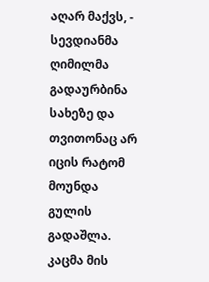აღარ მაქვს, - სევდიანმა ღიმილმა გადაურბინა სახეზე და თვითონაც არ იცის რატომ მოუნდა გულის გადაშლა. კაცმა მის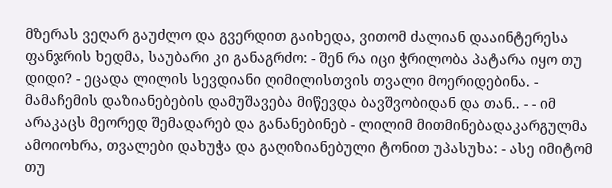მზერას ვეღარ გაუძლო და გვერდით გაიხედა, ვითომ ძალიან დააინტერესა ფანჯრის ხედმა, საუბარი კი განაგრძო: - შენ რა იცი ჭრილობა პატარა იყო თუ დიდი? - ეცადა ლილის სევდიანი ღიმილისთვის თვალი მოერიდებინა. - მამაჩემის დაზიანებების დამუშავება მიწევდა ბავშვობიდან და თან.. - - იმ არაკაცს მეორედ შემადარებ და განანებინებ - ლილიმ მითმინებადაკარგულმა ამოიოხრა, თვალები დახუჭა და გაღიზიანებული ტონით უპასუხა: - ასე იმიტომ თუ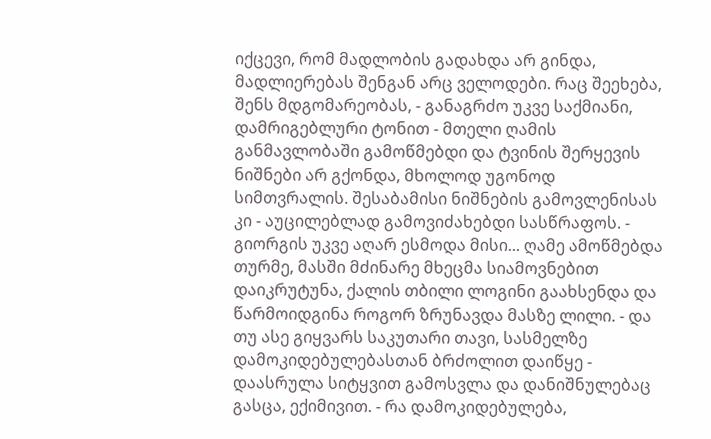იქცევი, რომ მადლობის გადახდა არ გინდა, მადლიერებას შენგან არც ველოდები. რაც შეეხება, შენს მდგომარეობას, - განაგრძო უკვე საქმიანი, დამრიგებლური ტონით - მთელი ღამის განმავლობაში გამოწმებდი და ტვინის შერყევის ნიშნები არ გქონდა, მხოლოდ უგონოდ სიმთვრალის. შესაბამისი ნიშნების გამოვლენისას კი - აუცილებლად გამოვიძახებდი სასწრაფოს. - გიორგის უკვე აღარ ესმოდა მისი... ღამე ამოწმებდა თურმე, მასში მძინარე მხეცმა სიამოვნებით დაიკრუტუნა, ქალის თბილი ლოგინი გაახსენდა და წარმოიდგინა როგორ ზრუნავდა მასზე ლილი. - და თუ ასე გიყვარს საკუთარი თავი, სასმელზე დამოკიდებულებასთან ბრძოლით დაიწყე - დაასრულა სიტყვით გამოსვლა და დანიშნულებაც გასცა, ექიმივით. - რა დამოკიდებულება,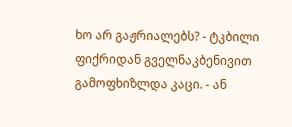ხო არ გაჟრიალებს? - ტკბილი ფიქრიდან გველნაკბენივით გამოფხიზლდა კაცი. - ან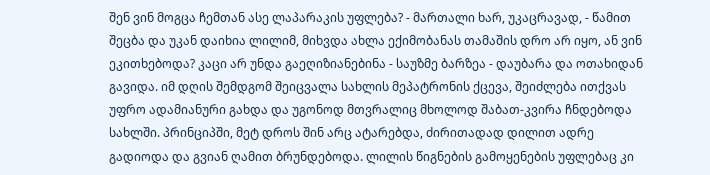შენ ვინ მოგცა ჩემთან ასე ლაპარაკის უფლება? - მართალი ხარ, უკაცრავად, - წამით შეცბა და უკან დაიხია ლილიმ, მიხვდა ახლა ექიმობანას თამაშის დრო არ იყო, ან ვინ ეკითხებოდა? კაცი არ უნდა გაეღიზიანებინა - საუზმე ბარზეა - დაუბარა და ოთახიდან გავიდა. იმ დღის შემდგომ შეიცვალა სახლის მეპატრონის ქცევა, შეიძლება ითქვას უფრო ადამიანური გახდა და უგონოდ მთვრალიც მხოლოდ შაბათ-კვირა ჩნდებოდა სახლში. პრინციპში, მეტ დროს შინ არც ატარებდა, ძირითადად დილით ადრე გადიოდა და გვიან ღამით ბრუნდებოდა. ლილის წიგნების გამოყენების უფლებაც კი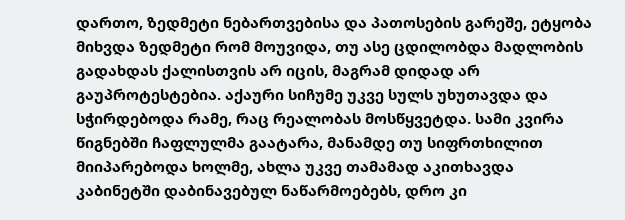დართო, ზედმეტი ნებართვებისა და პათოსების გარეშე, ეტყობა მიხვდა ზედმეტი რომ მოუვიდა, თუ ასე ცდილობდა მადლობის გადახდას ქალისთვის არ იცის, მაგრამ დიდად არ გაუპროტესტებია. აქაური სიჩუმე უკვე სულს უხუთავდა და სჭირდებოდა რამე, რაც რეალობას მოსწყვეტდა. სამი კვირა წიგნებში ჩაფლულმა გაატარა, მანამდე თუ სიფრთხილით მიიპარებოდა ხოლმე, ახლა უკვე თამამად აკითხავდა კაბინეტში დაბინავებულ ნაწარმოებებს, დრო კი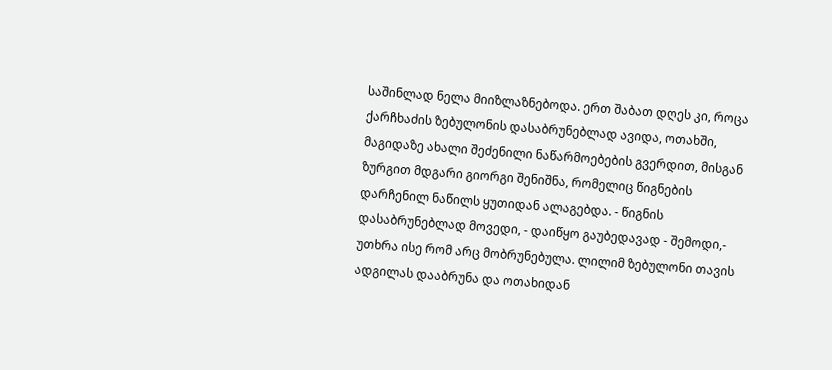საშინლად ნელა მიიზლაზნებოდა. ერთ შაბათ დღეს კი, როცა ქარჩხაძის ზებულონის დასაბრუნებლად ავიდა, ოთახში, მაგიდაზე ახალი შეძენილი ნაწარმოებების გვერდით, მისგან ზურგით მდგარი გიორგი შენიშნა, რომელიც წიგნების დარჩენილ ნაწილს ყუთიდან ალაგებდა. - წიგნის დასაბრუნებლად მოვედი, - დაიწყო გაუბედავად - შემოდი,- უთხრა ისე რომ არც მობრუნებულა. ლილიმ ზებულონი თავის ადგილას დააბრუნა და ოთახიდან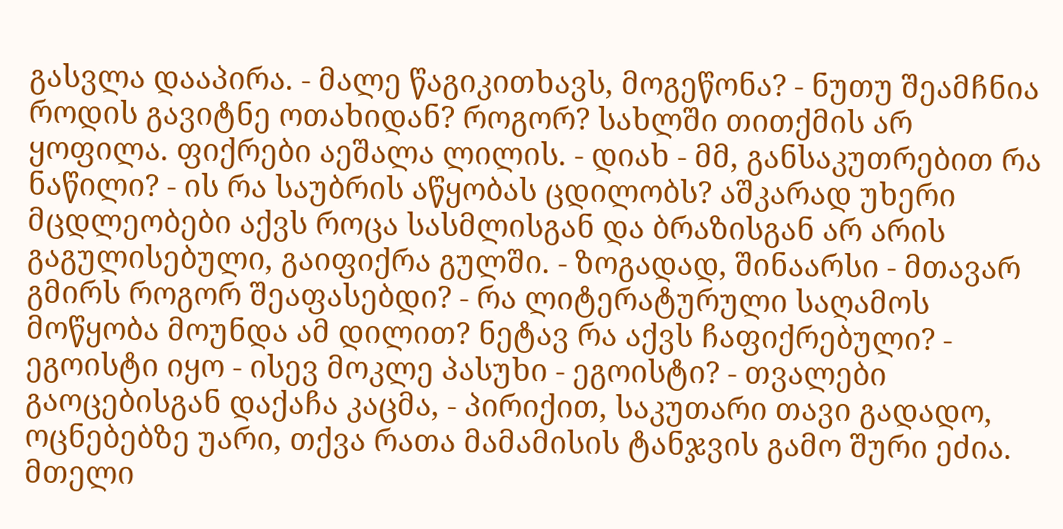გასვლა დააპირა. - მალე წაგიკითხავს, მოგეწონა? - ნუთუ შეამჩნია როდის გავიტნე ოთახიდან? როგორ? სახლში თითქმის არ ყოფილა. ფიქრები აეშალა ლილის. - დიახ - მმ, განსაკუთრებით რა ნაწილი? - ის რა საუბრის აწყობას ცდილობს? აშკარად უხერი მცდლეობები აქვს როცა სასმლისგან და ბრაზისგან არ არის გაგულისებული, გაიფიქრა გულში. - ზოგადად, შინაარსი - მთავარ გმირს როგორ შეაფასებდი? - რა ლიტერატურული საღამოს მოწყობა მოუნდა ამ დილით? ნეტავ რა აქვს ჩაფიქრებული? - ეგოისტი იყო - ისევ მოკლე პასუხი - ეგოისტი? - თვალები გაოცებისგან დაქაჩა კაცმა, - პირიქით, საკუთარი თავი გადადო, ოცნებებზე უარი, თქვა რათა მამამისის ტანჯვის გამო შური ეძია. მთელი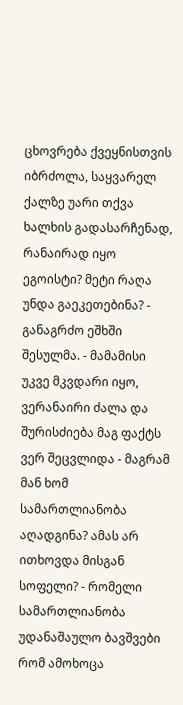ცხოვრება ქვეყნისთვის იბრძოლა, საყვარელ ქალზე უარი თქვა ხალხის გადასარჩენად, რანაირად იყო ეგოისტი? მეტი რაღა უნდა გაეკეთებინა? - განაგრძო ეშხში შესულმა. - მამამისი უკვე მკვდარი იყო, ვერანაირი ძალა და შურისძიება მაგ ფაქტს ვერ შეცვლიდა - მაგრამ მან ხომ სამართლიანობა აღადგინა? ამას არ ითხოვდა მისგან სოფელი? - რომელი სამართლიანობა უდანაშაულო ბავშვები რომ ამოხოცა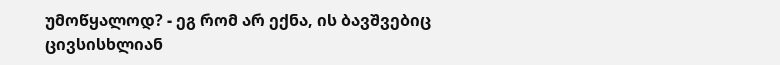უმოწყალოდ? - ეგ რომ არ ექნა, ის ბავშვებიც ცივსისხლიან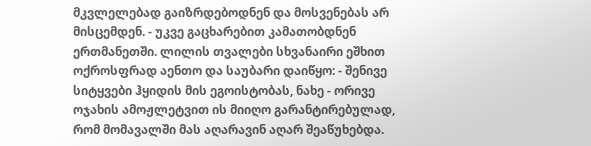მკვლელებად გაიზრდებოდნენ და მოსვენებას არ მისცემდენ. - უკვე გაცხარებით კამათობდნენ ერთმანეთში. ლილის თვალები სხვანაირი ეშხით ოქროსფრად აენთო და საუბარი დაიწყო: - შენივე სიტყვები ჰყიდის მის ეგოისტობას, ნახე - ორივე ოჯახის ამოჟლეტვით ის მიიღო გარანტირებულად, რომ მომავალში მას აღარავინ აღარ შეაწუხებდა.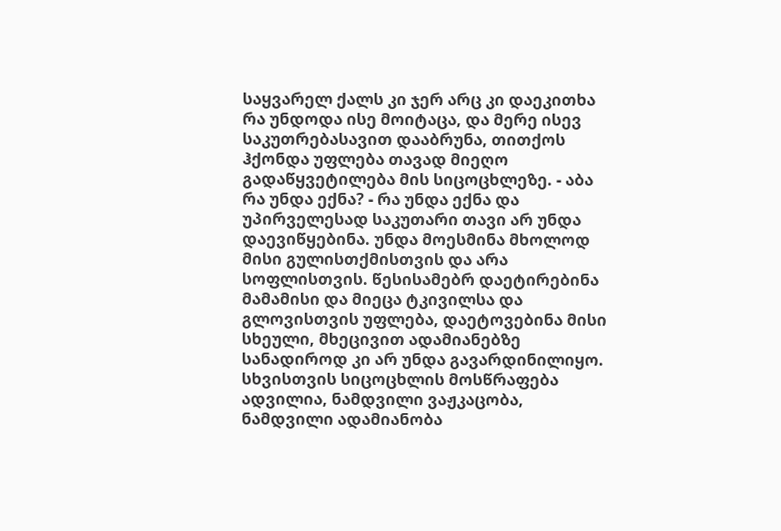საყვარელ ქალს კი ჯერ არც კი დაეკითხა რა უნდოდა ისე მოიტაცა, და მერე ისევ საკუთრებასავით დააბრუნა, თითქოს ჰქონდა უფლება თავად მიეღო გადაწყვეტილება მის სიცოცხლეზე. - აბა რა უნდა ექნა? - რა უნდა ექნა და უპირველესად საკუთარი თავი არ უნდა დაევიწყებინა. უნდა მოესმინა მხოლოდ მისი გულისთქმისთვის და არა სოფლისთვის. წესისამებრ დაეტირებინა მამამისი და მიეცა ტკივილსა და გლოვისთვის უფლება, დაეტოვებინა მისი სხეული, მხეცივით ადამიანებზე სანადიროდ კი არ უნდა გავარდინილიყო. სხვისთვის სიცოცხლის მოსწრაფება ადვილია, ნამდვილი ვაჟკაცობა, ნამდვილი ადამიანობა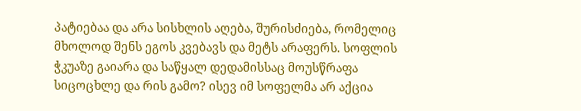პატიებაა და არა სისხლის აღება, შურისძიება, რომელიც მხოლოდ შენს ეგოს კვებავს და მეტს არაფერს. სოფლის ჭკუაზე გაიარა და საწყალ დედამისსაც მოუსწრაფა სიცოცხლე და რის გამო? ისევ იმ სოფელმა არ აქცია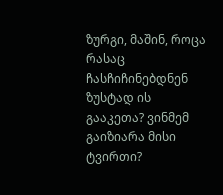ზურგი, მაშინ, როცა რასაც ჩასჩიჩინებდნენ ზუსტად ის გააკეთა? ვინმემ გაიზიარა მისი ტვირთი?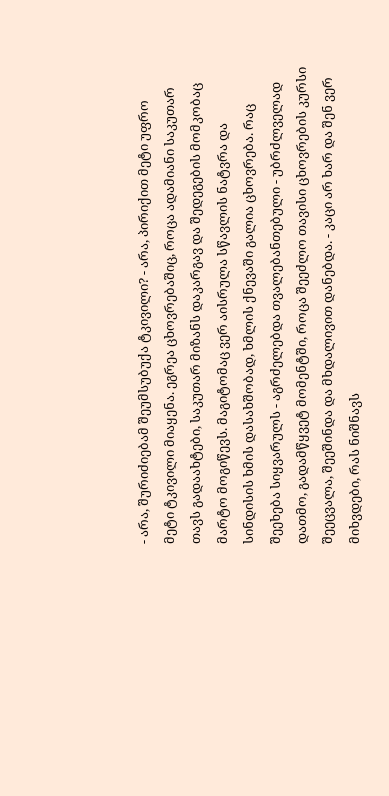- არა, შურიძიებამ შეუმსუბუქა ტკივილი? - არა, პირიქით მეტი უფრო მეტი ტკივილი მიაყენა. ეგრეა ცხოვრებაშიც, როცა ადამიანი საკუთარ თავს გადაახტები, საკუთარ მიზანს დაკარგავ და შედეგების მომკობაც მარტო მოგიწევს. მაგიტომაც ვერ აისრულა სწავლის ნატვრა და სინდისის ხმის დასახშობად, ხმლის ქნევაში გალია ცხოვრება. რაც შეეხება სიყვარულს - აგრძელებდა თვალებანთებული - უბრძლველად დათმო, გადამწყვეტ მომენტში, როცა შეეძლო თავისი ცხოვრების კურსი შეეცვალა, შეეშინდა და მხდალივით დანებდა. - კაცი არ ხარ და შენ ვერ მიხვდები, რას ნიშნავს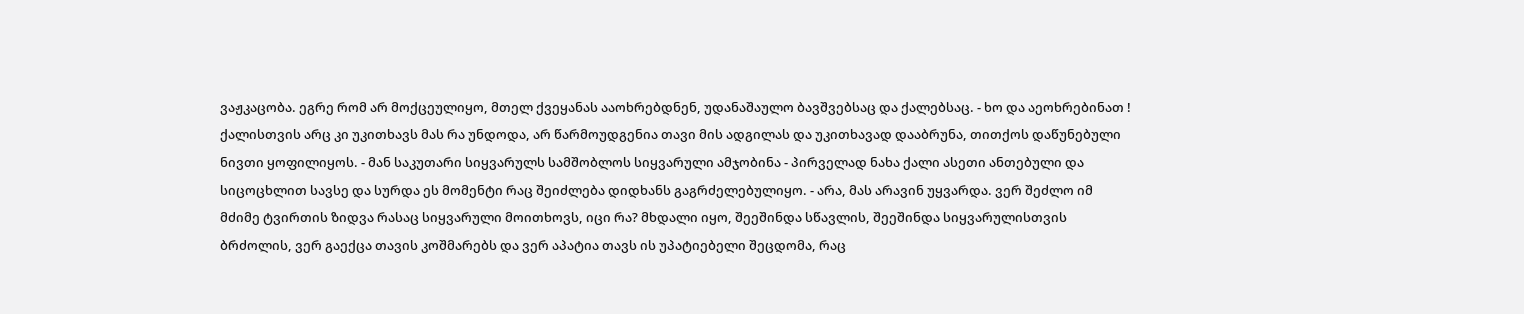ვაჟკაცობა. ეგრე რომ არ მოქცეულიყო, მთელ ქვეყანას ააოხრებდნენ, უდანაშაულო ბავშვებსაც და ქალებსაც. - ხო და აეოხრებინათ ! ქალისთვის არც კი უკითხავს მას რა უნდოდა, არ წარმოუდგენია თავი მის ადგილას და უკითხავად დააბრუნა, თითქოს დაწუნებული ნივთი ყოფილიყოს. - მან საკუთარი სიყვარულს სამშობლოს სიყვარული ამჯობინა - პირველად ნახა ქალი ასეთი ანთებული და სიცოცხლით სავსე და სურდა ეს მომენტი რაც შეიძლება დიდხანს გაგრძელებულიყო. - არა, მას არავინ უყვარდა. ვერ შეძლო იმ მძიმე ტვირთის ზიდვა რასაც სიყვარული მოითხოვს, იცი რა? მხდალი იყო, შეეშინდა სწავლის, შეეშინდა სიყვარულისთვის ბრძოლის, ვერ გაექცა თავის კოშმარებს და ვერ აპატია თავს ის უპატიებელი შეცდომა, რაც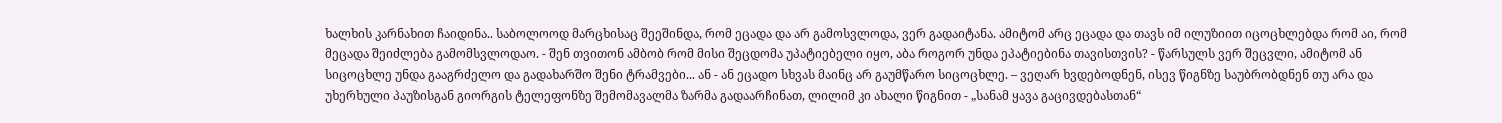ხალხის კარნახით ჩაიდინა.. საბოლოოდ მარცხისაც შეეშინდა, რომ ეცადა და არ გამოსვლოდა, ვერ გადაიტანა. ამიტომ არც ეცადა და თავს იმ ილუზიით იცოცხლებდა რომ აი, რომ მეცადა შეიძლება გამომსვლოდაო. - შენ თვითონ ამბობ რომ მისი შეცდომა უპატიებელი იყო, აბა როგორ უნდა ეპატიებინა თავისთვის? - წარსულს ვერ შეცვლი, ამიტომ ან სიცოცხლე უნდა გააგრძელო და გადახარშო შენი ტრამვები... ან - ან ეცადო სხვას მაინც არ გაუმწარო სიცოცხლე. – ვეღარ ხვდებოდნენ, ისევ წიგნზე საუბრობდნენ თუ არა და უხერხული პაუზისგან გიორგის ტელეფონზე შემომავალმა ზარმა გადაარჩინათ, ლილიმ კი ახალი წიგნით - „სანამ ყავა გაცივდებასთან“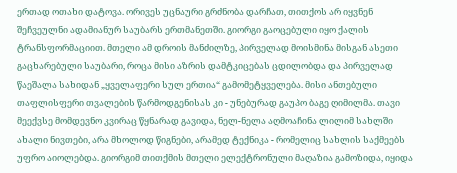ერთად ოთახი დატოვა. ორივეს უცნაური გრძნობა დარჩათ, თითქოს არ იყვნენ შეჩვეულნი ადამიანურ საუბარს ერთმანეთში. გიორგი გაოცებული იყო ქალის ტრანსფორმაციით. მთელი ამ დროის მანძილზე, პირველად მოისმინა მისგან ასეთი გაცხარებული საუბარი, როცა მისი აზრის დამტკიცებას ცდილობდა და პირველად წაეშალა სახიდან „ყველაფერი სულ ერთია“ გამომეტყველება. მისი ანთებული თაფლისფერი თვალების წარმოდგენისას კი - უნებურად გაუპო ბაგე ღიმილმა. თავი მეექვსე მომდევნო კვირაც წყნარად გავიდა, ნელ-ნელა აღმოაჩინა ლილიმ სახლში ახალი ნივთები, არა მხოლოდ წიგნები, არამედ ტექნიკა - რომელიც სახლის საქმეებს უფრო აიოლებდა. გიორგიმ თითქმის მთელი ელექტრონული მაღაზია გამოზიდა, იყიდა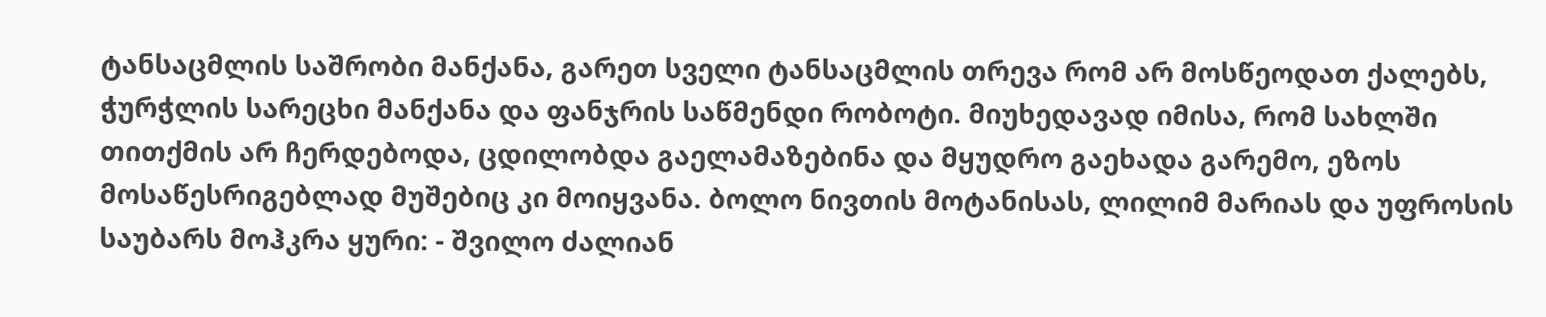ტანსაცმლის საშრობი მანქანა, გარეთ სველი ტანსაცმლის თრევა რომ არ მოსწეოდათ ქალებს, ჭურჭლის სარეცხი მანქანა და ფანჯრის საწმენდი რობოტი. მიუხედავად იმისა, რომ სახლში თითქმის არ ჩერდებოდა, ცდილობდა გაელამაზებინა და მყუდრო გაეხადა გარემო, ეზოს მოსაწესრიგებლად მუშებიც კი მოიყვანა. ბოლო ნივთის მოტანისას, ლილიმ მარიას და უფროსის საუბარს მოჰკრა ყური: - შვილო ძალიან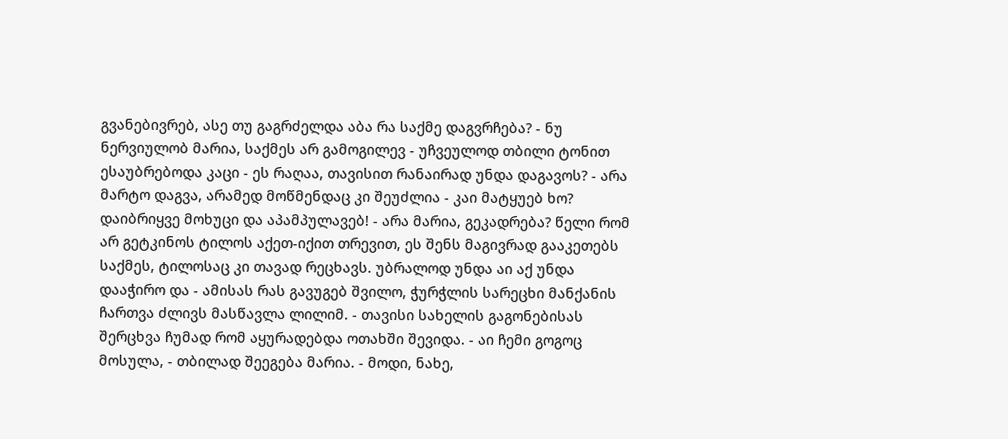გვანებივრებ, ასე თუ გაგრძელდა აბა რა საქმე დაგვრჩება? - ნუ ნერვიულობ მარია, საქმეს არ გამოგილევ - უჩვეულოდ თბილი ტონით ესაუბრებოდა კაცი - ეს რაღაა, თავისით რანაირად უნდა დაგავოს? - არა მარტო დაგვა, არამედ მოწმენდაც კი შეუძლია - კაი მატყუებ ხო? დაიბრიყვე მოხუცი და აპამპულავებ! - არა მარია, გეკადრება? წელი რომ არ გეტკინოს ტილოს აქეთ-იქით თრევით, ეს შენს მაგივრად გააკეთებს საქმეს, ტილოსაც კი თავად რეცხავს. უბრალოდ უნდა აი აქ უნდა დააჭირო და - ამისას რას გავუგებ შვილო, ჭურჭლის სარეცხი მანქანის ჩართვა ძლივს მასწავლა ლილიმ. - თავისი სახელის გაგონებისას შერცხვა ჩუმად რომ აყურადებდა ოთახში შევიდა. - აი ჩემი გოგოც მოსულა, - თბილად შეეგება მარია. - მოდი, ნახე,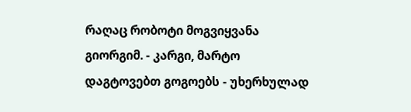რაღაც რობოტი მოგვიყვანა გიორგიმ. - კარგი, მარტო დაგტოვებთ გოგოებს - უხერხულად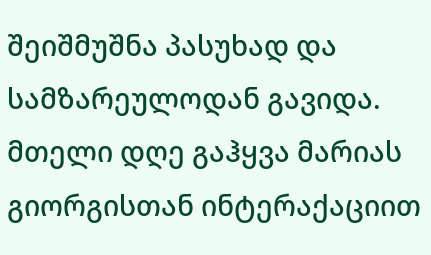შეიშმუშნა პასუხად და სამზარეულოდან გავიდა. მთელი დღე გაჰყვა მარიას გიორგისთან ინტერაქაციით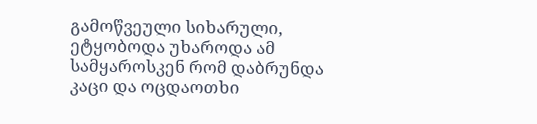გამოწვეული სიხარული, ეტყობოდა უხაროდა ამ სამყაროსკენ რომ დაბრუნდა კაცი და ოცდაოთხი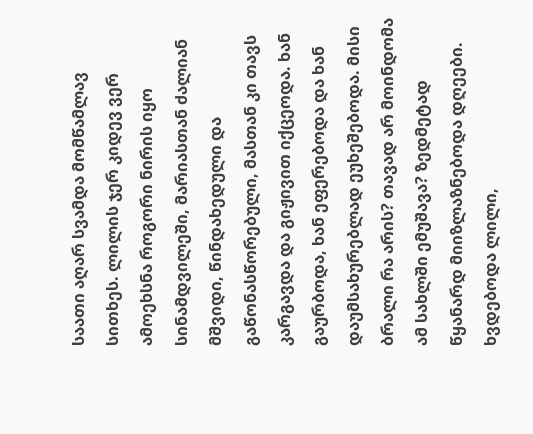საათი აღარ სვამდა მომწამლავ სითხეს. ლილის ჯერ კიდევ ვერ ამოეხსნა როგორი ნირის იყო სინამდვილეში, მარიასთან ძალიან მშვიდი, წინდახედული და გაწონასწორებული, მასთან კი თავს კარგავდა და გიჟივით იქცეოდა. ხან გაურბოდა, ხან ეფერებოდა და ხან დაუმსახურებლად ეუხეშებოდა. მისი ბრალი რა არის? თავად არ მოინდომა ამ სახლში ემუშავა? ზედმეტად წყანარდ მიიზლაზნებოდა დღეები. ხვდებოდა ლილი,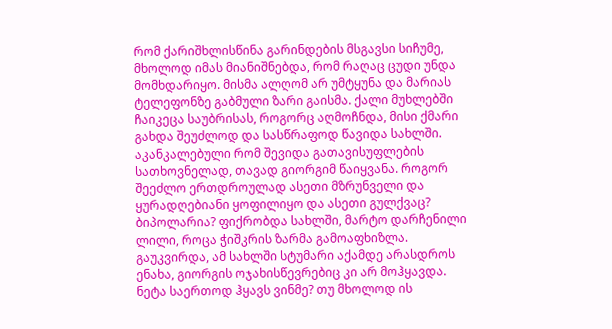რომ ქარიშხლისწინა გარინდების მსგავსი სიჩუმე, მხოლოდ იმას მიანიშნებდა, რომ რაღაც ცუდი უნდა მომხდარიყო. მისმა ალღომ არ უმტყუნა და მარიას ტელეფონზე გაბმული ზარი გაისმა. ქალი მუხლებში ჩაიკეცა საუბრისას, როგორც აღმოჩნდა, მისი ქმარი გახდა შეუძლოდ და სასწრაფოდ წავიდა სახლში. აკანკალებული რომ შევიდა გათავისუფლების სათხოვნელად, თავად გიორგიმ წაიყვანა. როგორ შეეძლო ერთდროულად ასეთი მზრუნველი და ყურადღებიანი ყოფილიყო და ასეთი გულქვაც? ბიპოლარია? ფიქრობდა სახლში, მარტო დარჩენილი ლილი, როცა ჭიშკრის ზარმა გამოაფხიზლა. გაუკვირდა, ამ სახლში სტუმარი აქამდე არასდროს ენახა, გიორგის ოჯახისწევრებიც კი არ მოჰყავდა. ნეტა საერთოდ ჰყავს ვინმე? თუ მხოლოდ ის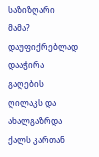საზიზღარი მამა? დაუფიქრებლად დააჭირა გაღების ღილაკს და ახალგაზრდა ქალს კართან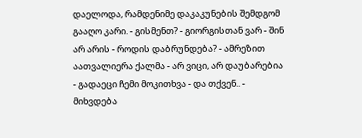დაელოდა, რამდენიმე დაკაკუნების შემდგომ გააღო კარი. - გისმენთ? - გიორგისთან ვარ - შინ არ არის - როდის დაბრუნდება? - ამრეზით აათვალიერა ქალმა - არ ვიცი, არ დაუბარებია - გადაეცი ჩემი მოკითხვა - და თქვენ.. - მიხვდება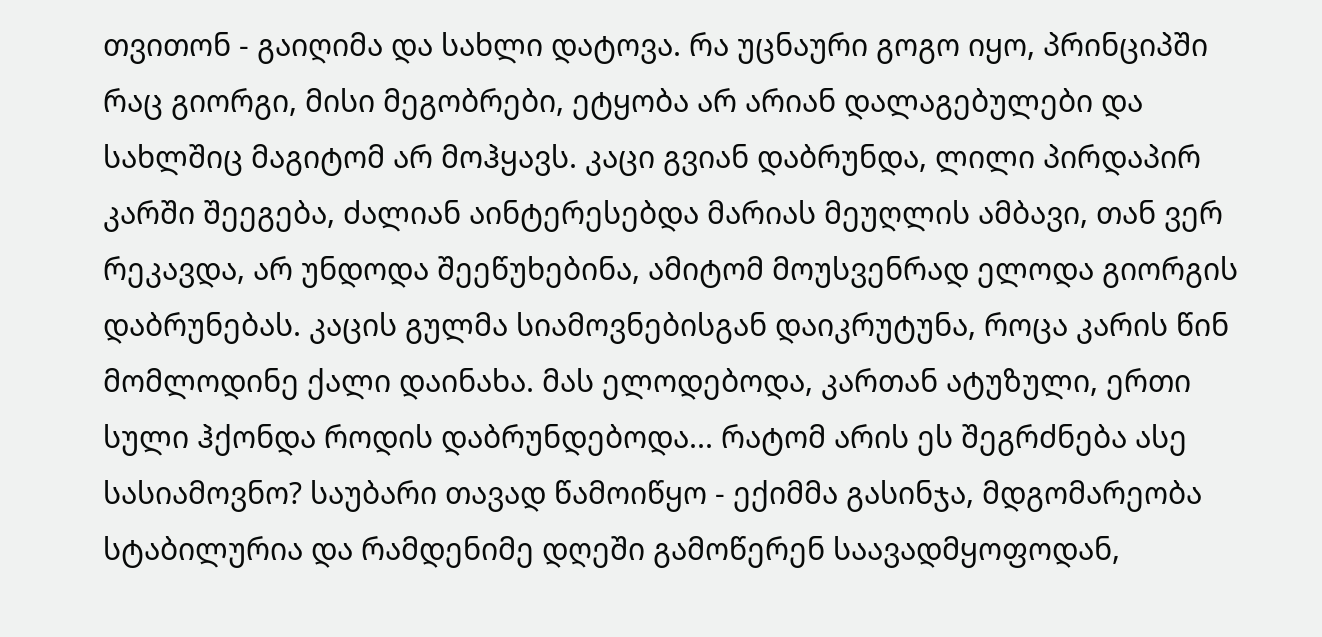თვითონ - გაიღიმა და სახლი დატოვა. რა უცნაური გოგო იყო, პრინციპში რაც გიორგი, მისი მეგობრები, ეტყობა არ არიან დალაგებულები და სახლშიც მაგიტომ არ მოჰყავს. კაცი გვიან დაბრუნდა, ლილი პირდაპირ კარში შეეგება, ძალიან აინტერესებდა მარიას მეუღლის ამბავი, თან ვერ რეკავდა, არ უნდოდა შეეწუხებინა, ამიტომ მოუსვენრად ელოდა გიორგის დაბრუნებას. კაცის გულმა სიამოვნებისგან დაიკრუტუნა, როცა კარის წინ მომლოდინე ქალი დაინახა. მას ელოდებოდა, კართან ატუზული, ერთი სული ჰქონდა როდის დაბრუნდებოდა... რატომ არის ეს შეგრძნება ასე სასიამოვნო? საუბარი თავად წამოიწყო - ექიმმა გასინჯა, მდგომარეობა სტაბილურია და რამდენიმე დღეში გამოწერენ საავადმყოფოდან,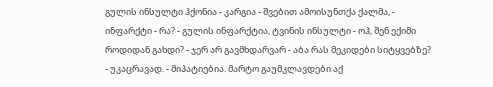გულის ინსულტი ჰქონია - კარგია - შვებით ამოისუნთქა ქალმა, - ინფარქტი - რა? - გულის ინფარქტია, ტვინის ინსულტი - ოჰ, შენ ექიმი როდიდან გახდი? - ჯერ არ გავმხდარვარ - აბა რას მეკიდები სიტყვებზე? - უკაცრავად. - მიპატიებია. მარტო გაუმკლავდები აქ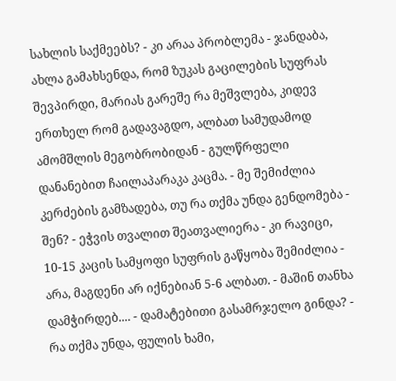სახლის საქმეებს? - კი არაა პრობლემა - ჯანდაბა, ახლა გამახსენდა, რომ ზუკას გაცილების სუფრას შევპირდი, მარიას გარეშე რა მეშვლება, კიდევ ერთხელ რომ გადავაგდო, ალბათ სამუდამოდ ამომშლის მეგობრობიდან - გულწრფელი დანანებით ჩაილაპარაკა კაცმა. - მე შემიძლია კერძების გამზადება, თუ რა თქმა უნდა გენდომება - შენ? - ეჭვის თვალით შეათვალიერა - კი რავიცი, 10-15 კაცის სამყოფი სუფრის გაწყობა შემიძლია - არა, მაგდენი არ იქნებიან 5-6 ალბათ. - მაშინ თანხა დამჭირდებ.... - დამატებითი გასამრჯელო გინდა? - რა თქმა უნდა, ფულის ხამი,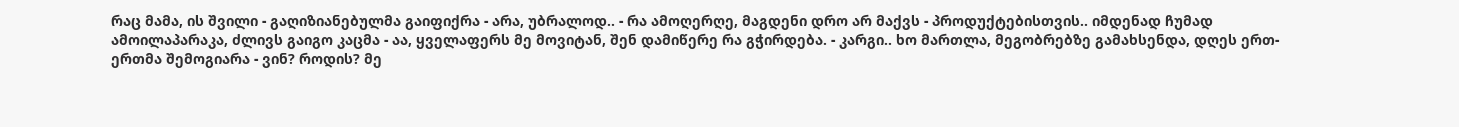რაც მამა, ის შვილი - გაღიზიანებულმა გაიფიქრა - არა, უბრალოდ.. - რა ამოღერღე, მაგდენი დრო არ მაქვს - პროდუქტებისთვის.. იმდენად ჩუმად ამოილაპარაკა, ძლივს გაიგო კაცმა - აა, ყველაფერს მე მოვიტან, შენ დამიწერე რა გჭირდება. - კარგი.. ხო მართლა, მეგობრებზე გამახსენდა, დღეს ერთ-ერთმა შემოგიარა - ვინ? როდის? მე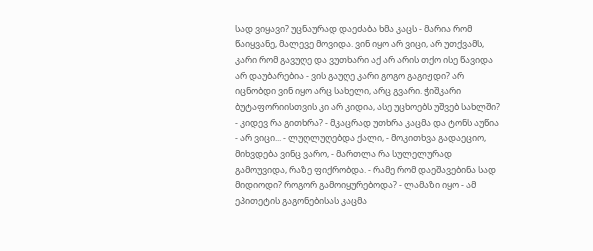სად ვიყავი? უცნაურად დაეძაბა ხმა კაცს - მარია რომ წაიყვანე, მალევე მოვიდა. ვინ იყო არ ვიცი, არ უთქვამს, კარი რომ გავუღე და ვუთხარი აქ არ არის თქო ისე წავიდა არ დაუბარებია - ვის გაუღე კარი გოგო გაგიჟდი? არ იცნობდი ვინ იყო არც სახელი, არც გვარი. ჭიშკარი ბუტაფორიისთვის კი არ კიდია, ასე უცხოებს უშვებ სახლში? - კიდევ რა გითხრა? - მკაცრად უთხრა კაცმა და ტონს აუწია - არ ვიცი... - ლუღლუღებდა ქალი, - მოკითხვა გადაეციო, მიხვდება ვინც ვარო, - მართლა რა სულელურად გამოუვიდა, რაზე ფიქრობდა. - რამე რომ დაეშავებინა სად მიდიოდი? როგორ გამოიყურებოდა? - ლამაზი იყო - ამ ეპითეტის გაგონებისას კაცმა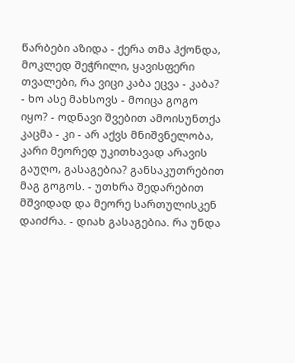წარბები აზიდა - ქერა თმა ჰქონდა, მოკლედ შეჭრილი, ყავისფერი თვალები, რა ვიცი კაბა ეცვა - კაბა? - ხო ასე მახსოვს - მოიცა გოგო იყო? - ოდნავი შვებით ამოისუნთქა კაცმა - კი - არ აქვს მნიშვნელობა, კარი მეორედ უკითხავად არავის გაუღო, გასაგებია? განსაკუთრებით მაგ გოგოს. - უთხრა შედარებით მშვიდად და მეორე სართულისკენ დაიძრა. - დიახ გასაგებია. რა უნდა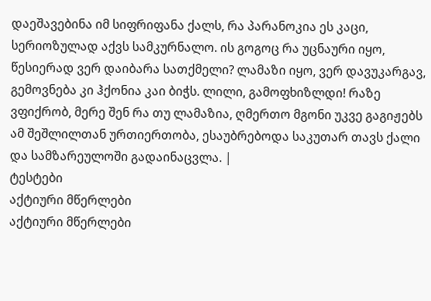დაეშავებინა იმ სიფრიფანა ქალს, რა პარანოკია ეს კაცი, სერიოზულად აქვს სამკურნალო. ის გოგოც რა უცნაური იყო, წესიერად ვერ დაიბარა სათქმელი? ლამაზი იყო, ვერ დავუკარგავ, გემოვნება კი ჰქონია კაი ბიჭს. ლილი, გამოფხიზლდი! რაზე ვფიქრობ, მერე შენ რა თუ ლამაზია, ღმერთო მგონი უკვე გაგიჟებს ამ შეშლილთან ურთიერთობა, ესაუბრებოდა საკუთარ თავს ქალი და სამზარეულოში გადაინაცვლა. |
ტესტები
აქტიური მწერლები
აქტიური მწერლები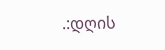.:დღის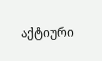აქტიური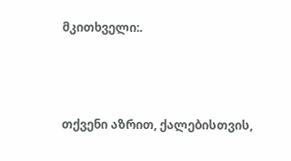მკითხველი:.



თქვენი აზრით, ქალებისთვის,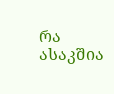რა ასაკშია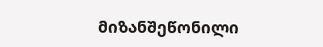მიზანშეწონილი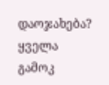დაოჯახება?
ყველა გამოკ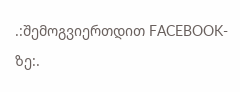.:შემოგვიერთდით FACEBOOK-ზე:.